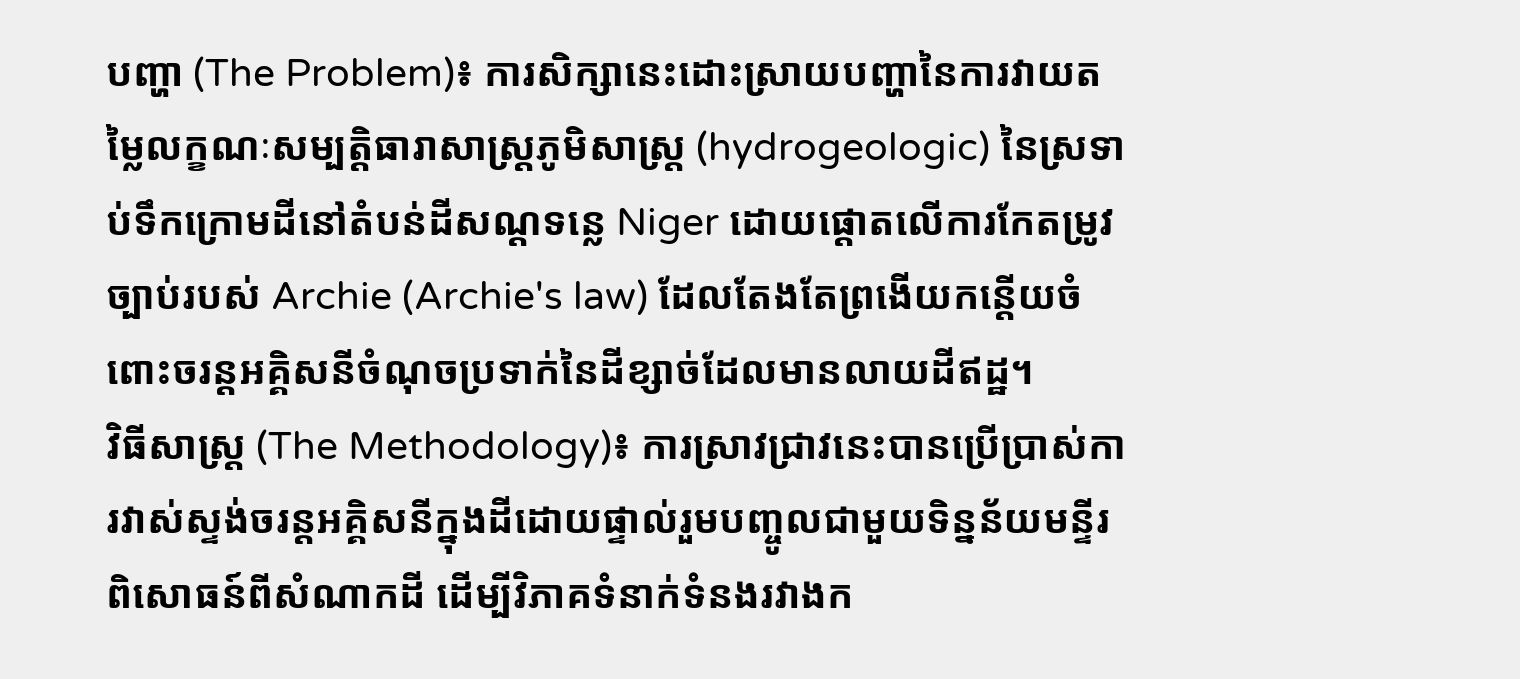បញ្ហា (The Problem)៖ ការសិក្សានេះដោះស្រាយបញ្ហានៃការវាយតម្លៃលក្ខណៈសម្បត្តិធារាសាស្ត្រភូមិសាស្ត្រ (hydrogeologic) នៃស្រទាប់ទឹកក្រោមដីនៅតំបន់ដីសណ្ដទន្លេ Niger ដោយផ្តោតលើការកែតម្រូវច្បាប់របស់ Archie (Archie's law) ដែលតែងតែព្រងើយកន្តើយចំពោះចរន្តអគ្គិសនីចំណុចប្រទាក់នៃដីខ្សាច់ដែលមានលាយដីឥដ្ឋ។
វិធីសាស្ត្រ (The Methodology)៖ ការស្រាវជ្រាវនេះបានប្រើប្រាស់ការវាស់ស្ទង់ចរន្តអគ្គិសនីក្នុងដីដោយផ្ទាល់រួមបញ្ចូលជាមួយទិន្នន័យមន្ទីរពិសោធន៍ពីសំណាកដី ដើម្បីវិភាគទំនាក់ទំនងរវាងក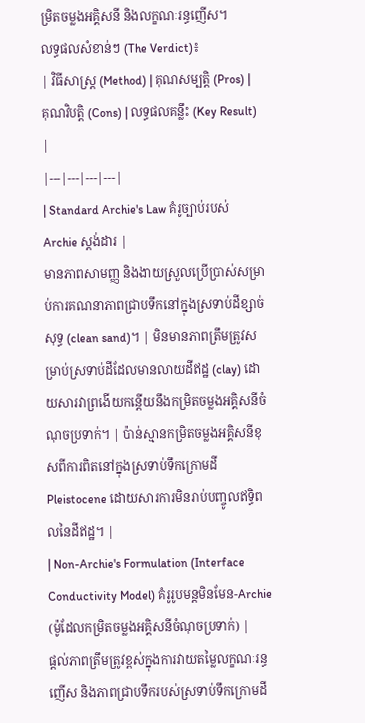ម្រិតចម្លងអគ្គិសនី និងលក្ខណៈរន្ធញើស។
លទ្ធផលសំខាន់ៗ (The Verdict)៖
| វិធីសាស្ត្រ (Method) | គុណសម្បត្តិ (Pros) | គុណវិបត្តិ (Cons) | លទ្ធផលគន្លឹះ (Key Result) |
|---|---|---|---|
| Standard Archie's Law គំរូច្បាប់របស់ Archie ស្តង់ដារ |
មានភាពសាមញ្ញ និងងាយស្រួលប្រើប្រាស់សម្រាប់ការគណនាភាពជ្រាបទឹកនៅក្នុងស្រទាប់ដីខ្សាច់សុទ្ធ (clean sand)។ | មិនមានភាពត្រឹមត្រូវសម្រាប់ស្រទាប់ដីដែលមានលាយដីឥដ្ឋ (clay) ដោយសារវាព្រងើយកន្តើយនឹងកម្រិតចម្លងអគ្គិសនីចំណុចប្រទាក់។ | ប៉ាន់ស្មានកម្រិតចម្លងអគ្គិសនីខុសពីការពិតនៅក្នុងស្រទាប់ទឹកក្រោមដី Pleistocene ដោយសារការមិនរាប់បញ្ចូលឥទ្ធិពលនៃដីឥដ្ឋ។ |
| Non-Archie's Formulation (Interface Conductivity Model) គំរូរូបមន្តមិនមែន-Archie (ម៉ូដែលកម្រិតចម្លងអគ្គិសនីចំណុចប្រទាក់) |
ផ្តល់ភាពត្រឹមត្រូវខ្ពស់ក្នុងការវាយតម្លៃលក្ខណៈរន្ធញើស និងភាពជ្រាបទឹករបស់ស្រទាប់ទឹកក្រោមដី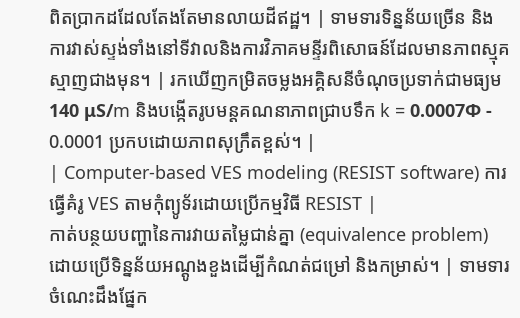ពិតប្រាកដដែលតែងតែមានលាយដីឥដ្ឋ។ | ទាមទារទិន្នន័យច្រើន និងការវាស់ស្ទង់ទាំងនៅទីវាលនិងការវិភាគមន្ទីរពិសោធន៍ដែលមានភាពស្មុគស្មាញជាងមុន។ | រកឃើញកម្រិតចម្លងអគ្គិសនីចំណុចប្រទាក់ជាមធ្យម 140 μS/m និងបង្កើតរូបមន្តគណនាភាពជ្រាបទឹក k = 0.0007Φ - 0.0001 ប្រកបដោយភាពសុក្រឹតខ្ពស់។ |
| Computer-based VES modeling (RESIST software) ការធ្វើគំរូ VES តាមកុំព្យូទ័រដោយប្រើកម្មវិធី RESIST |
កាត់បន្ថយបញ្ហានៃការវាយតម្លៃជាន់គ្នា (equivalence problem) ដោយប្រើទិន្នន័យអណ្តូងខួងដើម្បីកំណត់ជម្រៅ និងកម្រាស់។ | ទាមទារចំណេះដឹងផ្នែក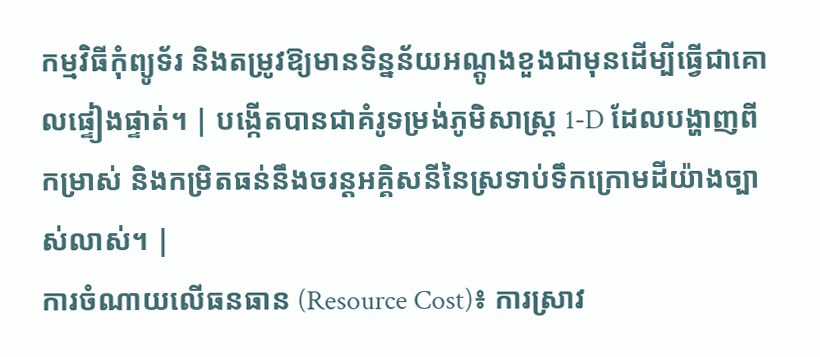កម្មវិធីកុំព្យូទ័រ និងតម្រូវឱ្យមានទិន្នន័យអណ្តូងខួងជាមុនដើម្បីធ្វើជាគោលផ្ទៀងផ្ទាត់។ | បង្កើតបានជាគំរូទម្រង់ភូមិសាស្ត្រ 1-D ដែលបង្ហាញពីកម្រាស់ និងកម្រិតធន់នឹងចរន្តអគ្គិសនីនៃស្រទាប់ទឹកក្រោមដីយ៉ាងច្បាស់លាស់។ |
ការចំណាយលើធនធាន (Resource Cost)៖ ការស្រាវ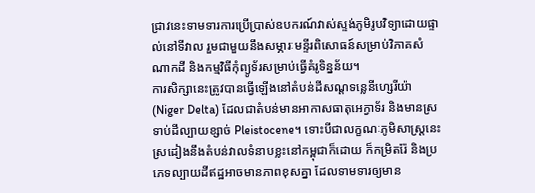ជ្រាវនេះទាមទារការប្រើប្រាស់ឧបករណ៍វាស់ស្ទង់ភូមិរូបវិទ្យាដោយផ្ទាល់នៅទីវាល រួមជាមួយនឹងសម្ភារៈមន្ទីរពិសោធន៍សម្រាប់វិភាគសំណាកដី និងកម្មវិធីកុំព្យូទ័រសម្រាប់ធ្វើគំរូទិន្នន័យ។
ការសិក្សានេះត្រូវបានធ្វើឡើងនៅតំបន់ដីសណ្ដទន្លេនីហ្សេរីយ៉ា (Niger Delta) ដែលជាតំបន់មានអាកាសធាតុអេក្វាទ័រ និងមានស្រទាប់ដីល្បាយខ្សាច់ Pleistocene។ ទោះបីជាលក្ខណៈភូមិសាស្ត្រនេះស្រដៀងនឹងតំបន់វាលទំនាបខ្លះនៅកម្ពុជាក៏ដោយ ក៏កម្រិតរ៉ែ និងប្រភេទល្បាយដីឥដ្ឋអាចមានភាពខុសគ្នា ដែលទាមទារឲ្យមាន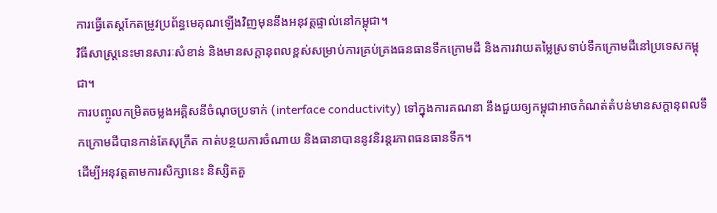ការធ្វើតេស្តកែតម្រូវប្រព័ន្ធមេគុណឡើងវិញមុននឹងអនុវត្តផ្ទាល់នៅកម្ពុជា។
វិធីសាស្រ្តនេះមានសារៈសំខាន់ និងមានសក្តានុពលខ្ពស់សម្រាប់ការគ្រប់គ្រងធនធានទឹកក្រោមដី និងការវាយតម្លៃស្រទាប់ទឹកក្រោមដីនៅប្រទេសកម្ពុជា។
ការបញ្ចូលកម្រិតចម្លងអគ្គិសនីចំណុចប្រទាក់ (interface conductivity) ទៅក្នុងការគណនា នឹងជួយឲ្យកម្ពុជាអាចកំណត់តំបន់មានសក្តានុពលទឹកក្រោមដីបានកាន់តែសុក្រឹត កាត់បន្ថយការចំណាយ និងធានាបាននូវនិរន្តរភាពធនធានទឹក។
ដើម្បីអនុវត្តតាមការសិក្សានេះ និស្សិតគួ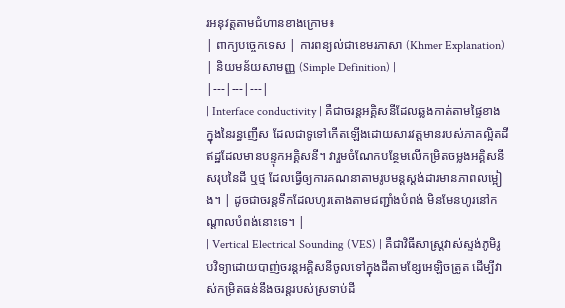រអនុវត្តតាមជំហានខាងក្រោម៖
| ពាក្យបច្ចេកទេស | ការពន្យល់ជាខេមរភាសា (Khmer Explanation) | និយមន័យសាមញ្ញ (Simple Definition) |
|---|---|---|
| Interface conductivity | គឺជាចរន្តអគ្គិសនីដែលឆ្លងកាត់តាមផ្ទៃខាងក្នុងនៃរន្ធញើស ដែលជាទូទៅកើតឡើងដោយសារវត្តមានរបស់ភាគល្អិតដីឥដ្ឋដែលមានបន្ទុកអគ្គិសនី។ វារួមចំណែកបន្ថែមលើកម្រិតចម្លងអគ្គិសនីសរុបនៃដី ឬថ្ម ដែលធ្វើឲ្យការគណនាតាមរូបមន្តស្តង់ដារមានភាពលម្អៀង។ | ដូចជាចរន្តទឹកដែលហូរតោងតាមជញ្ជាំងបំពង់ មិនមែនហូរនៅកណ្តាលបំពង់នោះទេ។ |
| Vertical Electrical Sounding (VES) | គឺជាវិធីសាស្ត្រវាស់ស្ទង់ភូមិរូបវិទ្យាដោយបាញ់ចរន្តអគ្គិសនីចូលទៅក្នុងដីតាមខ្សែអេឡិចត្រូត ដើម្បីវាស់កម្រិតធន់នឹងចរន្តរបស់ស្រទាប់ដី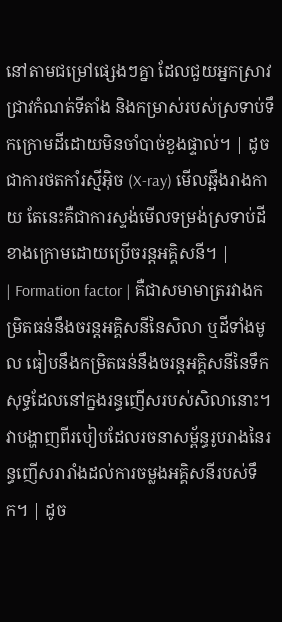នៅតាមជម្រៅផ្សេងៗគ្នា ដែលជួយអ្នកស្រាវជ្រាវកំណត់ទីតាំង និងកម្រាស់របស់ស្រទាប់ទឹកក្រោមដីដោយមិនចាំបាច់ខួងផ្ទាល់។ | ដូចជាការថតកាំរស្មីអ៊ិច (X-ray) មើលឆ្អឹងរាងកាយ តែនេះគឺជាការស្ទង់មើលទម្រង់ស្រទាប់ដីខាងក្រោមដោយប្រើចរន្តអគ្គិសនី។ |
| Formation factor | គឺជាសមាមាត្ររវាងកម្រិតធន់នឹងចរន្តអគ្គិសនីនៃសិលា ឬដីទាំងមូល ធៀបនឹងកម្រិតធន់នឹងចរន្តអគ្គិសនីនៃទឹកសុទ្ធដែលនៅក្នងរន្ធញើសរបស់សិលានោះ។ វាបង្ហាញពីរបៀបដែលរចនាសម្ព័ន្ធរូបរាងនៃរន្ធញើសរារាំងដល់ការចម្លងអគ្គិសនីរបស់ទឹក។ | ដូច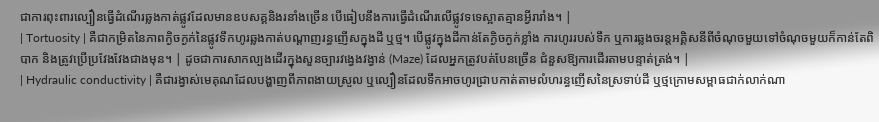ជាការពុះពារល្បឿនធ្វើដំណើរឆ្លងកាត់ផ្លូវដែលមានឧបសគ្គនិងរនាំងច្រើន បើធៀបនឹងការធ្វើដំណើរលើផ្លូវទទេស្អាតគ្មានអ្វីរារាំង។ |
| Tortuosity | គឺជាកម្រិតនៃភាពក្ងិចក្ងក់នៃផ្លូវទឹកហូរឆ្លងកាត់បណ្តាញរន្ធញើសក្នុងដី ឬថ្ម។ បើផ្លូវក្នុងដីកាន់តែក្ងិចក្ងក់ខ្លាំង ការហូររបស់ទឹក ឬការឆ្លងចរន្តអគ្គិសនីពីចំណុចមួយទៅចំណុចមួយក៏កាន់តែពិបាក និងត្រូវប្រើប្រវែងវែងជាងមុន។ | ដូចជាការសាកល្បងដើរក្នុងសួនច្បារវង្វេងវង្វាន់ (Maze) ដែលអ្នកត្រូវបត់បែនច្រើន ជំនួសឱ្យការដើរតាមបន្ទាត់ត្រង់។ |
| Hydraulic conductivity | គឺជារង្វាស់មេគុណដែលបង្ហាញពីភាពងាយស្រួល ឬល្បឿនដែលទឹកអាចហូរជ្រាបកាត់តាមលំហរន្ធញើសនៃស្រទាប់ដី ឬថ្មក្រោមសម្ពាធជាក់លាក់ណា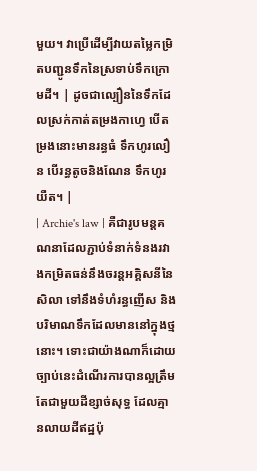មួយ។ វាប្រើដើម្បីវាយតម្លៃកម្រិតបញ្ជូនទឹកនៃស្រទាប់ទឹកក្រោមដី។ | ដូចជាល្បឿននៃទឹកដែលស្រក់កាត់តម្រងកាហ្វេ បើតម្រងនោះមានរន្ធធំ ទឹកហូរលឿន បើរន្ធតូចនិងណែន ទឹកហូរយឺត។ |
| Archie's law | គឺជារូបមន្តគណនាដែលភ្ជាប់ទំនាក់ទំនងរវាងកម្រិតធន់នឹងចរន្តអគ្គិសនីនៃសិលា ទៅនឹងទំហំរន្ធញើស និងបរិមាណទឹកដែលមាននៅក្នុងថ្មនោះ។ ទោះជាយ៉ាងណាក៏ដោយ ច្បាប់នេះដំណើរការបានល្អត្រឹមតែជាមួយដីខ្សាច់សុទ្ធ ដែលគ្មានលាយដីឥដ្ឋប៉ុ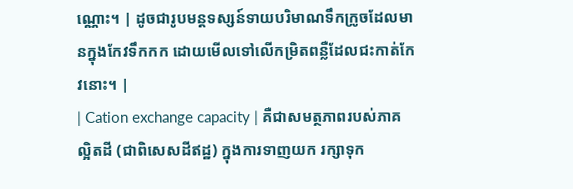ណ្ណោះ។ | ដូចជារូបមន្តទស្សន៍ទាយបរិមាណទឹកក្រូចដែលមានក្នុងកែវទឹកកក ដោយមើលទៅលើកម្រិតពន្លឺដែលជះកាត់កែវនោះ។ |
| Cation exchange capacity | គឺជាសមត្ថភាពរបស់ភាគល្អិតដី (ជាពិសេសដីឥដ្ឋ) ក្នុងការទាញយក រក្សាទុក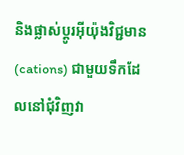និងផ្លាស់ប្តូរអ៊ីយ៉ុងវិជ្ជមាន (cations) ជាមួយទឹកដែលនៅជុំវិញវា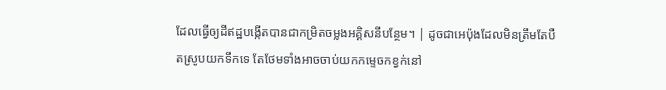ដែលធ្វើឲ្យដីឥដ្ឋបង្កើតបានជាកម្រិតចម្លងអគ្គិសនីបន្ថែម។ | ដូចជាអេប៉ុងដែលមិនត្រឹមតែបឺតស្រូបយកទឹកទេ តែថែមទាំងអាចចាប់យកកម្ទេចកខ្វក់នៅ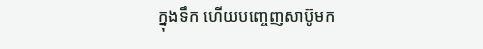ក្នុងទឹក ហើយបញ្ចេញសាប៊ូមក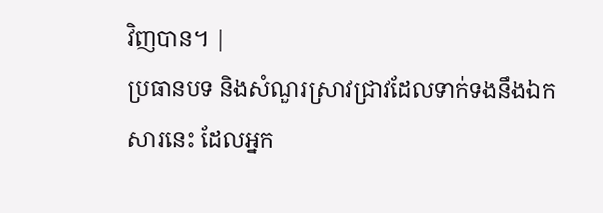វិញបាន។ |
ប្រធានបទ និងសំណួរស្រាវជ្រាវដែលទាក់ទងនឹងឯកសារនេះ ដែលអ្នក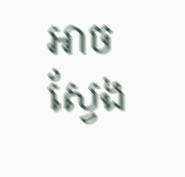អាចស្វែង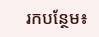រកបន្ថែម៖